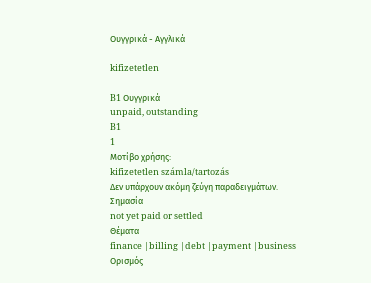Ουγγρικά - Αγγλικά

kifizetetlen

B1 Ουγγρικά
unpaid, outstanding
B1
1
Μοτίβο χρήσης:
kifizetetlen számla/tartozás
Δεν υπάρχουν ακόμη ζεύγη παραδειγμάτων.
Σημασία
not yet paid or settled
Θέματα
finance |billing |debt |payment |business
Ορισμός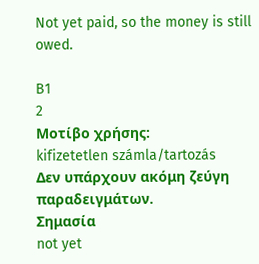Not yet paid, so the money is still owed.

B1
2
Μοτίβο χρήσης:
kifizetetlen számla/tartozás
Δεν υπάρχουν ακόμη ζεύγη παραδειγμάτων.
Σημασία
not yet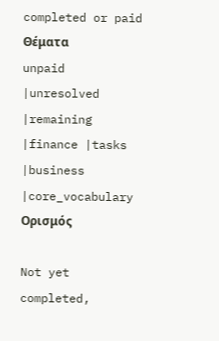completed or paid
Θέματα
unpaid |unresolved |remaining |finance |tasks |business |core_vocabulary
Ορισμός

Not yet completed,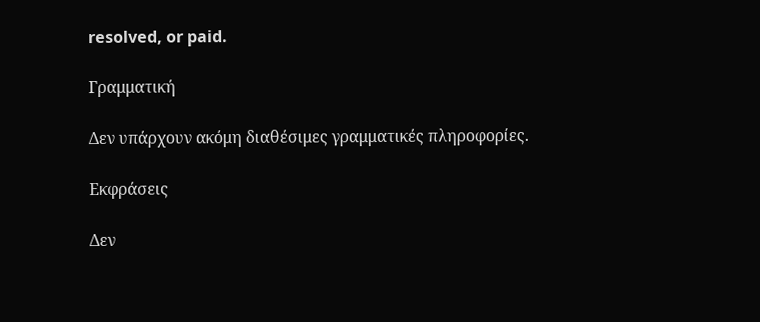resolved, or paid.

Γραμματική

Δεν υπάρχουν ακόμη διαθέσιμες γραμματικές πληροφορίες.

Εκφράσεις

Δεν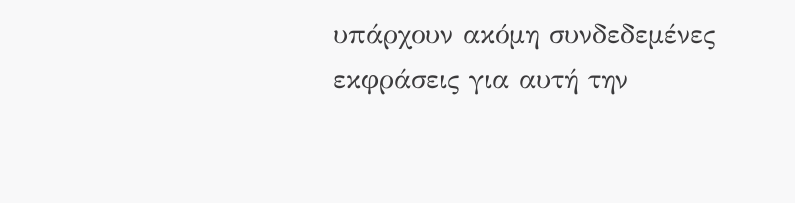υπάρχουν ακόμη συνδεδεμένες εκφράσεις για αυτή την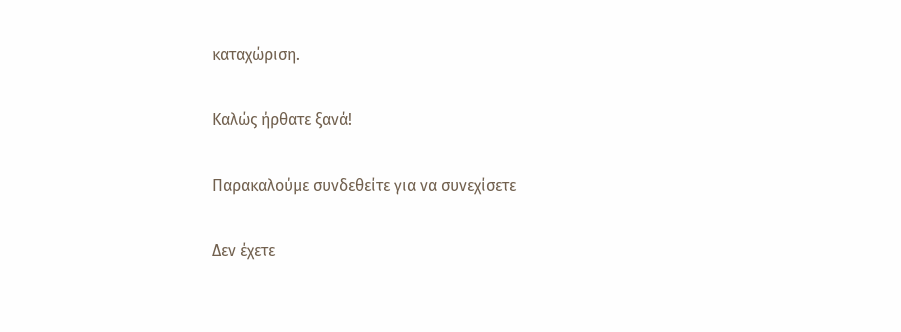καταχώριση.

Καλώς ήρθατε ξανά!

Παρακαλούμε συνδεθείτε για να συνεχίσετε

Δεν έχετε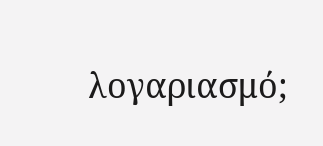λογαριασμό;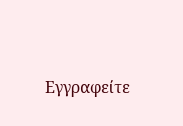Εγγραφείτε